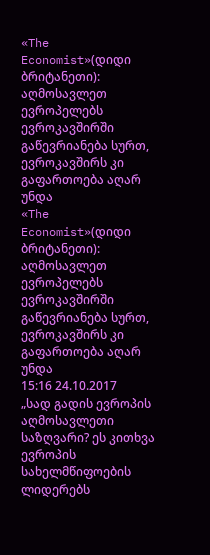«The Economist»(დიდი ბრიტანეთი): აღმოსავლეთ ევროპელებს ევროკავშირში გაწევრიანება სურთ, ევროკავშირს კი გაფართოება აღარ უნდა
«The Economist»(დიდი ბრიტანეთი): აღმოსავლეთ ევროპელებს ევროკავშირში გაწევრიანება სურთ, ევროკავშირს კი გაფართოება აღარ უნდა
15:16 24.10.2017
„სად გადის ევროპის აღმოსავლეთი საზღვარი? ეს კითხვა ევროპის სახელმწიფოების ლიდერებს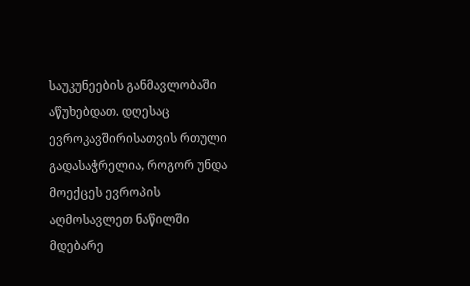საუკუნეების განმავლობაში აწუხებდათ. დღესაც ევროკავშირისათვის რთული გადასაჭრელია, როგორ უნდა მოექცეს ევროპის აღმოსავლეთ ნაწილში მდებარე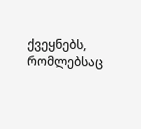ქვეყნებს, რომლებსაც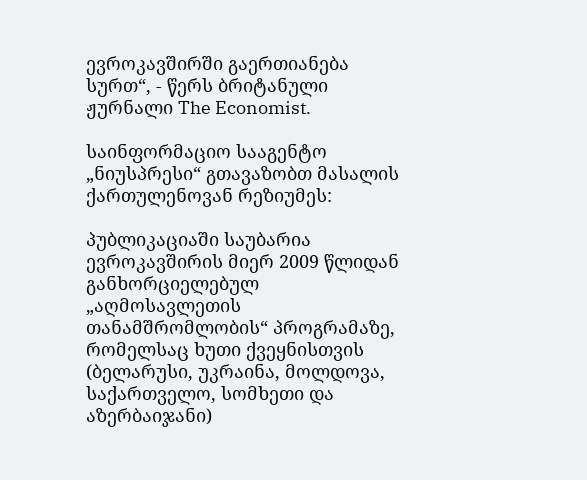ევროკავშირში გაერთიანება სურთ“, - წერს ბრიტანული ჟურნალი The Economist.

საინფორმაციო სააგენტო „ნიუსპრესი“ გთავაზობთ მასალის ქართულენოვან რეზიუმეს:

პუბლიკაციაში საუბარია ევროკავშირის მიერ 2009 წლიდან განხორციელებულ „აღმოსავლეთის თანამშრომლობის“ პროგრამაზე, რომელსაც ხუთი ქვეყნისთვის (ბელარუსი, უკრაინა, მოლდოვა, საქართველო, სომხეთი და აზერბაიჯანი)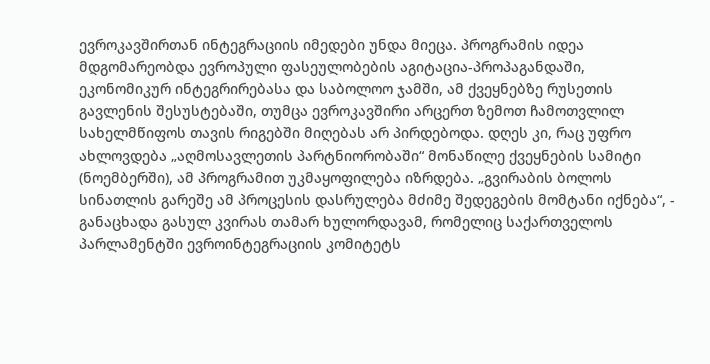ევროკავშირთან ინტეგრაციის იმედები უნდა მიეცა. პროგრამის იდეა მდგომარეობდა ევროპული ფასეულობების აგიტაცია-პროპაგანდაში, ეკონომიკურ ინტეგრირებასა და საბოლოო ჯამში, ამ ქვეყნებზე რუსეთის გავლენის შესუსტებაში, თუმცა ევროკავშირი არცერთ ზემოთ ჩამოთვლილ სახელმწიფოს თავის რიგებში მიღებას არ პირდებოდა. დღეს კი, რაც უფრო ახლოვდება „აღმოსავლეთის პარტნიორობაში“ მონაწილე ქვეყნების სამიტი (ნოემბერში), ამ პროგრამით უკმაყოფილება იზრდება. „გვირაბის ბოლოს სინათლის გარეშე ამ პროცესის დასრულება მძიმე შედეგების მომტანი იქნება“, - განაცხადა გასულ კვირას თამარ ხულორდავამ, რომელიც საქართველოს პარლამენტში ევროინტეგრაციის კომიტეტს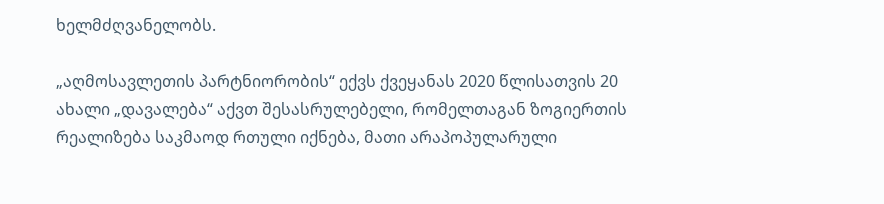ხელმძღვანელობს.

„აღმოსავლეთის პარტნიორობის“ ექვს ქვეყანას 2020 წლისათვის 20 ახალი „დავალება“ აქვთ შესასრულებელი, რომელთაგან ზოგიერთის რეალიზება საკმაოდ რთული იქნება, მათი არაპოპულარული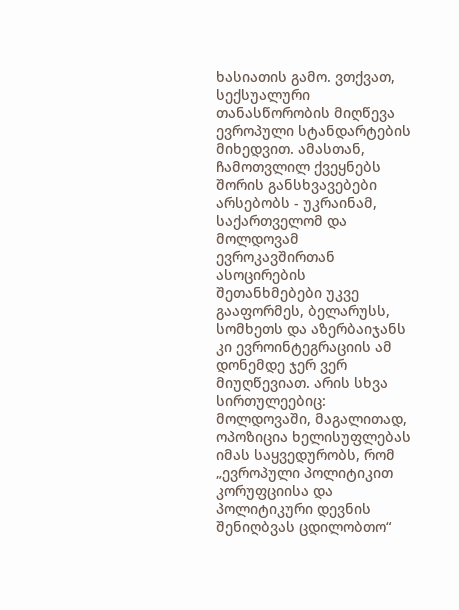ხასიათის გამო. ვთქვათ, სექსუალური თანასწორობის მიღწევა ევროპული სტანდარტების მიხედვით. ამასთან, ჩამოთვლილ ქვეყნებს შორის განსხვავებები არსებობს - უკრაინამ, საქართველომ და მოლდოვამ ევროკავშირთან ასოცირების შეთანხმებები უკვე გააფორმეს, ბელარუსს, სომხეთს და აზერბაიჯანს კი ევროინტეგრაციის ამ დონემდე ჯერ ვერ მიუღწევიათ. არის სხვა სირთულეებიც: მოლდოვაში, მაგალითად, ოპოზიცია ხელისუფლებას იმას საყვედურობს, რომ „ევროპული პოლიტიკით კორუფციისა და პოლიტიკური დევნის შენიღბვას ცდილობთო“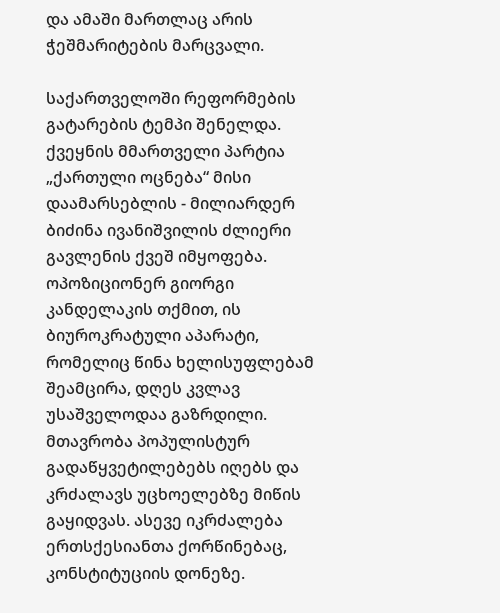და ამაში მართლაც არის ჭეშმარიტების მარცვალი.

საქართველოში რეფორმების გატარების ტემპი შენელდა. ქვეყნის მმართველი პარტია „ქართული ოცნება“ მისი დაამარსებლის - მილიარდერ ბიძინა ივანიშვილის ძლიერი გავლენის ქვეშ იმყოფება. ოპოზიციონერ გიორგი კანდელაკის თქმით, ის ბიუროკრატული აპარატი, რომელიც წინა ხელისუფლებამ შეამცირა, დღეს კვლავ უსაშველოდაა გაზრდილი. მთავრობა პოპულისტურ გადაწყვეტილებებს იღებს და კრძალავს უცხოელებზე მიწის გაყიდვას. ასევე იკრძალება ერთსქესიანთა ქორწინებაც, კონსტიტუციის დონეზე.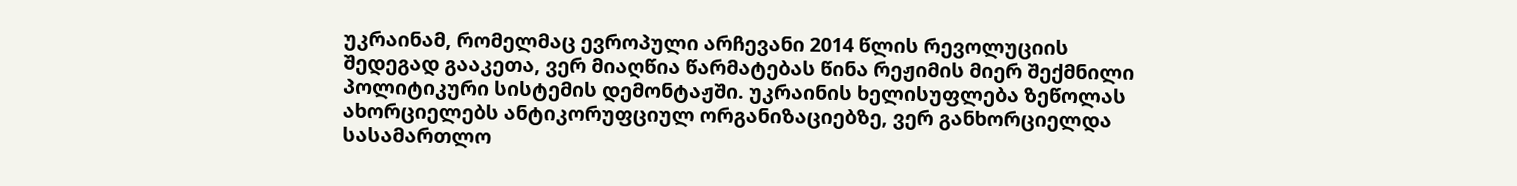უკრაინამ, რომელმაც ევროპული არჩევანი 2014 წლის რევოლუციის შედეგად გააკეთა, ვერ მიაღწია წარმატებას წინა რეჟიმის მიერ შექმნილი პოლიტიკური სისტემის დემონტაჟში. უკრაინის ხელისუფლება ზეწოლას ახორციელებს ანტიკორუფციულ ორგანიზაციებზე, ვერ განხორციელდა სასამართლო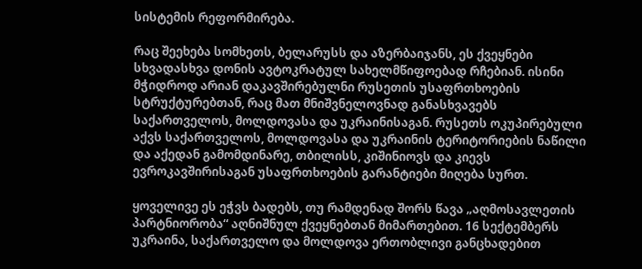სისტემის რეფორმირება.

რაც შეეხება სომხეთს, ბელარუსს და აზერბაიჯანს, ეს ქვეყნები სხვადასხვა დონის ავტოკრატულ სახელმწიფოებად რჩებიან. ისინი მჭიდროდ არიან დაკავშირებულნი რუსეთის უსაფრთხოების სტრუქტურებთან, რაც მათ მნიშვნელოვნად განასხვავებს საქართველოს, მოლდოვასა და უკრაინისაგან. რუსეთს ოკუპირებული აქვს საქართველოს, მოლდოვასა და უკრაინის ტერიტორიების ნაწილი და აქედან გამომდინარე, თბილისს, კიშინიოვს და კიევს ევროკავშირისაგან უსაფრთხოების გარანტიები მიღება სურთ.

ყოველივე ეს ეჭვს ბადებს, თუ რამდენად შორს წავა „აღმოსავლეთის პარტნიორობა“ აღნიშნულ ქვეყნებთან მიმართებით. 16 სექტემბერს უკრაინა, საქართველო და მოლდოვა ერთობლივი განცხადებით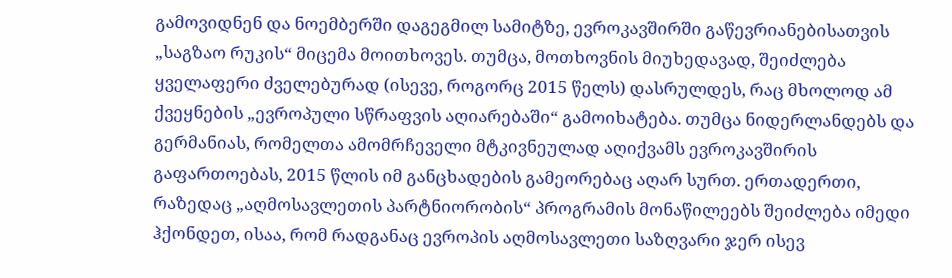გამოვიდნენ და ნოემბერში დაგეგმილ სამიტზე, ევროკავშირში გაწევრიანებისათვის „საგზაო რუკის“ მიცემა მოითხოვეს. თუმცა, მოთხოვნის მიუხედავად, შეიძლება ყველაფერი ძველებურად (ისევე, როგორც 2015 წელს) დასრულდეს, რაც მხოლოდ ამ ქვეყნების „ევროპული სწრაფვის აღიარებაში“ გამოიხატება. თუმცა ნიდერლანდებს და გერმანიას, რომელთა ამომრჩეველი მტკივნეულად აღიქვამს ევროკავშირის გაფართოებას, 2015 წლის იმ განცხადების გამეორებაც აღარ სურთ. ერთადერთი, რაზედაც „აღმოსავლეთის პარტნიორობის“ პროგრამის მონაწილეებს შეიძლება იმედი ჰქონდეთ, ისაა, რომ რადგანაც ევროპის აღმოსავლეთი საზღვარი ჯერ ისევ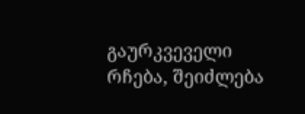გაურკვეველი რჩება, შეიძლება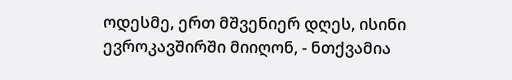ოდესმე, ერთ მშვენიერ დღეს, ისინი ევროკავშირში მიიღონ, - ნთქვამია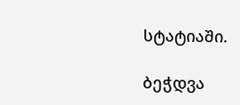სტატიაში.

ბეჭდვა